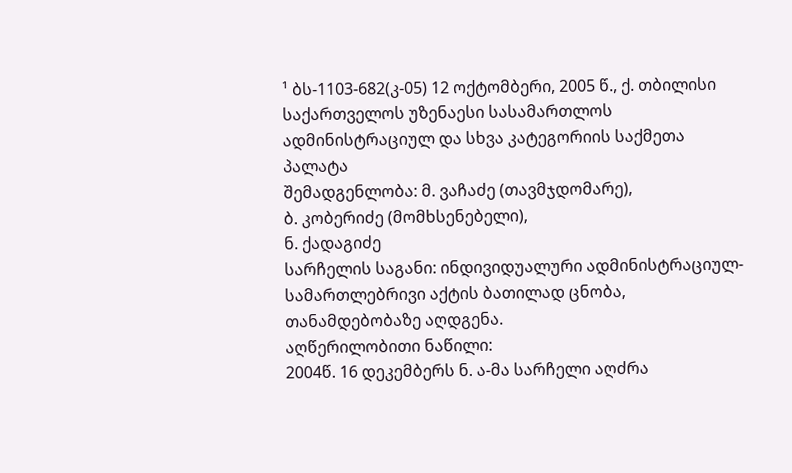¹ ბს-1103-682(კ-05) 12 ოქტომბერი, 2005 წ., ქ. თბილისი
საქართველოს უზენაესი სასამართლოს ადმინისტრაციულ და სხვა კატეგორიის საქმეთა პალატა
შემადგენლობა: მ. ვაჩაძე (თავმჯდომარე),
ბ. კობერიძე (მომხსენებელი),
ნ. ქადაგიძე
სარჩელის საგანი: ინდივიდუალური ადმინისტრაციულ-სამართლებრივი აქტის ბათილად ცნობა, თანამდებობაზე აღდგენა.
აღწერილობითი ნაწილი:
2004წ. 16 დეკემბერს ნ. ა-მა სარჩელი აღძრა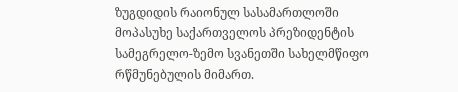ზუგდიდის რაიონულ სასამართლოში მოპასუხე საქართველოს პრეზიდენტის სამეგრელო-ზემო სვანეთში სახელმწიფო რწმუნებულის მიმართ.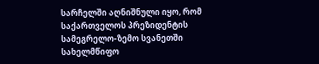სარჩელში აღნიშნული იყო, რომ საქართველოს პრეზიდენტის სამეგრელო-ზემო სვანეთში სახელმწიფო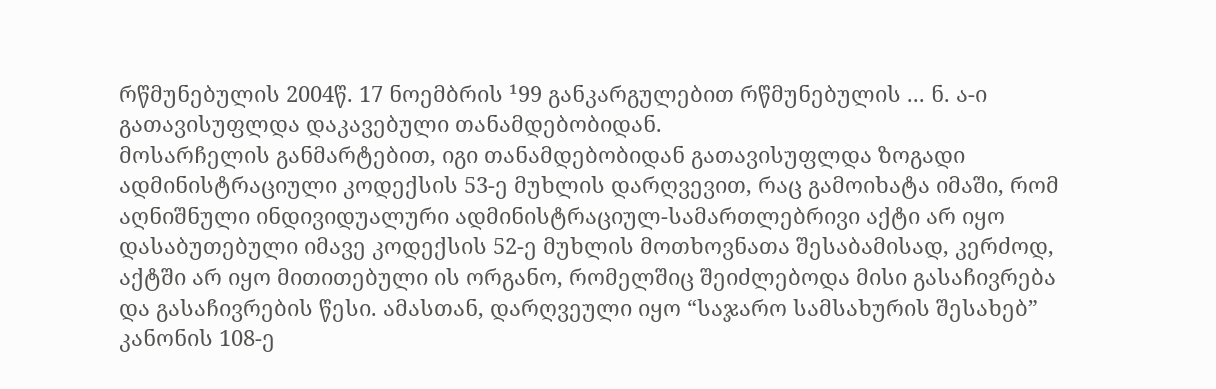რწმუნებულის 2004წ. 17 ნოემბრის ¹99 განკარგულებით რწმუნებულის ... ნ. ა-ი გათავისუფლდა დაკავებული თანამდებობიდან.
მოსარჩელის განმარტებით, იგი თანამდებობიდან გათავისუფლდა ზოგადი ადმინისტრაციული კოდექსის 53-ე მუხლის დარღვევით, რაც გამოიხატა იმაში, რომ აღნიშნული ინდივიდუალური ადმინისტრაციულ-სამართლებრივი აქტი არ იყო დასაბუთებული იმავე კოდექსის 52-ე მუხლის მოთხოვნათა შესაბამისად, კერძოდ, აქტში არ იყო მითითებული ის ორგანო, რომელშიც შეიძლებოდა მისი გასაჩივრება და გასაჩივრების წესი. ამასთან, დარღვეული იყო “საჯარო სამსახურის შესახებ” კანონის 108-ე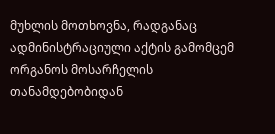მუხლის მოთხოვნა, რადგანაც ადმინისტრაციული აქტის გამომცემ ორგანოს მოსარჩელის თანამდებობიდან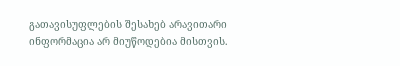გათავისუფლების შესახებ არავითარი ინფორმაცია არ მიუწოდებია მისთვის.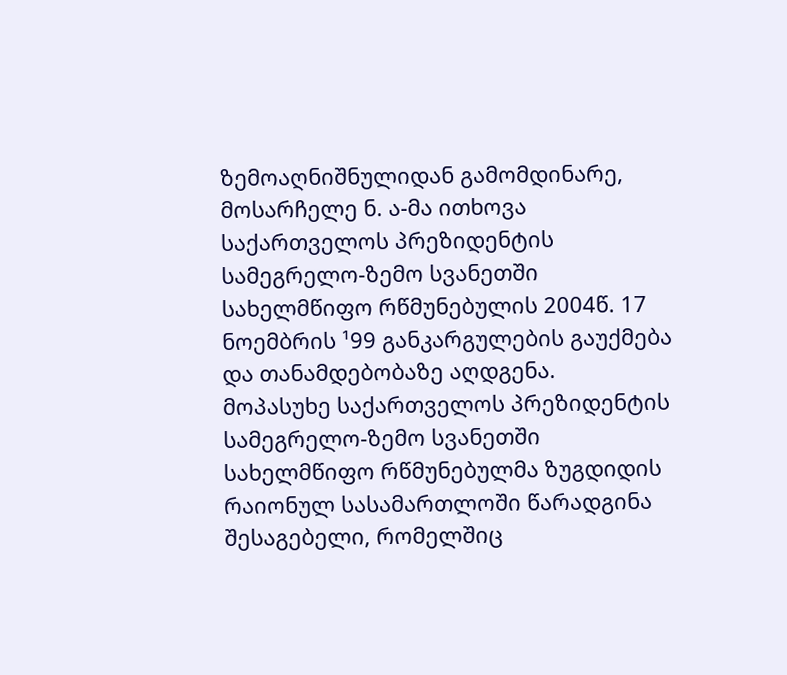ზემოაღნიშნულიდან გამომდინარე, მოსარჩელე ნ. ა-მა ითხოვა საქართველოს პრეზიდენტის სამეგრელო-ზემო სვანეთში სახელმწიფო რწმუნებულის 2004წ. 17 ნოემბრის ¹99 განკარგულების გაუქმება და თანამდებობაზე აღდგენა.
მოპასუხე საქართველოს პრეზიდენტის სამეგრელო-ზემო სვანეთში სახელმწიფო რწმუნებულმა ზუგდიდის რაიონულ სასამართლოში წარადგინა შესაგებელი, რომელშიც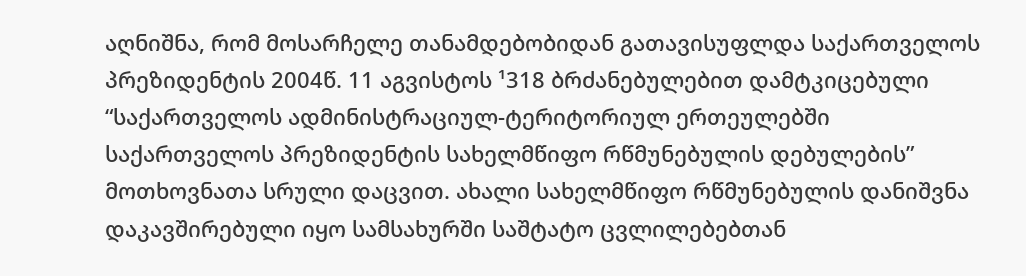აღნიშნა, რომ მოსარჩელე თანამდებობიდან გათავისუფლდა საქართველოს პრეზიდენტის 2004წ. 11 აგვისტოს ¹318 ბრძანებულებით დამტკიცებული “საქართველოს ადმინისტრაციულ-ტერიტორიულ ერთეულებში საქართველოს პრეზიდენტის სახელმწიფო რწმუნებულის დებულების” მოთხოვნათა სრული დაცვით. ახალი სახელმწიფო რწმუნებულის დანიშვნა დაკავშირებული იყო სამსახურში საშტატო ცვლილებებთან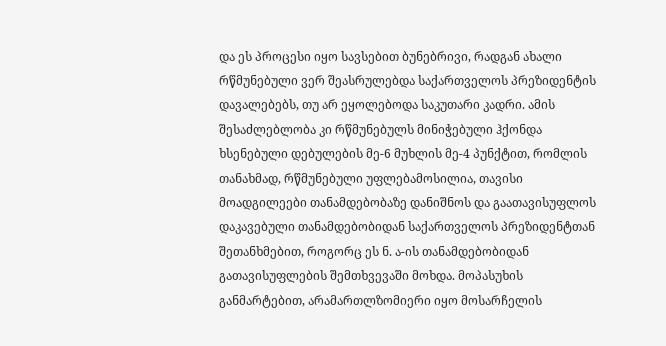და ეს პროცესი იყო სავსებით ბუნებრივი, რადგან ახალი რწმუნებული ვერ შეასრულებდა საქართველოს პრეზიდენტის დავალებებს, თუ არ ეყოლებოდა საკუთარი კადრი. ამის შესაძლებლობა კი რწმუნებულს მინიჭებული ჰქონდა ხსენებული დებულების მე-6 მუხლის მე-4 პუნქტით, რომლის თანახმად, რწმუნებული უფლებამოსილია, თავისი მოადგილეები თანამდებობაზე დანიშნოს და გაათავისუფლოს დაკავებული თანამდებობიდან საქართველოს პრეზიდენტთან შეთანხმებით, როგორც ეს ნ. ა-ის თანამდებობიდან გათავისუფლების შემთხვევაში მოხდა. მოპასუხის განმარტებით, არამართლზომიერი იყო მოსარჩელის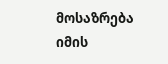მოსაზრება იმის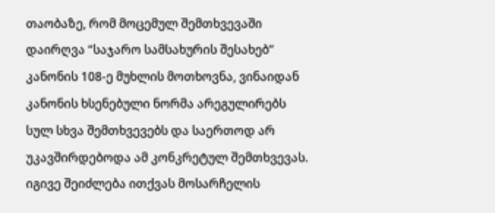თაობაზე, რომ მოცემულ შემთხვევაში დაირღვა “საჯარო სამსახურის შესახებ” კანონის 108-ე მუხლის მოთხოვნა, ვინაიდან კანონის ხსენებული ნორმა არეგულირებს სულ სხვა შემთხვევებს და საერთოდ არ უკავშირდებოდა ამ კონკრეტულ შემთხვევას. იგივე შეიძლება ითქვას მოსარჩელის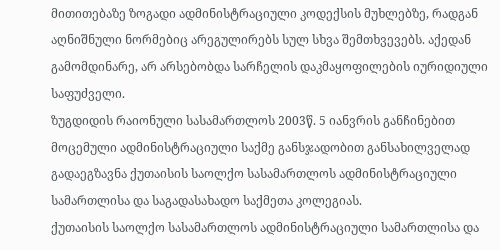მითითებაზე ზოგადი ადმინისტრაციული კოდექსის მუხლებზე, რადგან აღნიშნული ნორმებიც არეგულირებს სულ სხვა შემთხვევებს. აქედან გამომდინარე, არ არსებობდა სარჩელის დაკმაყოფილების იურიდიული საფუძველი.
ზუგდიდის რაიონული სასამართლოს 2003წ. 5 იანვრის განჩინებით მოცემული ადმინისტრაციული საქმე განსჯადობით განსახილველად გადაეგზავნა ქუთაისის საოლქო სასამართლოს ადმინისტრაციული სამართლისა და საგადასახადო საქმეთა კოლეგიას.
ქუთაისის საოლქო სასამართლოს ადმინისტრაციული სამართლისა და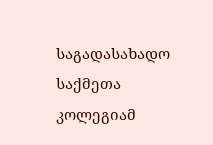საგადასახადო საქმეთა კოლეგიამ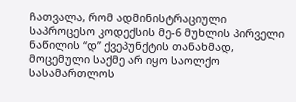ჩათვალა, რომ ადმინისტრაციული საპროცესო კოდექსის მე-6 მუხლის პირველი ნაწილის “დ” ქვეპუნქტის თანახმად, მოცემული საქმე არ იყო საოლქო სასამართლოს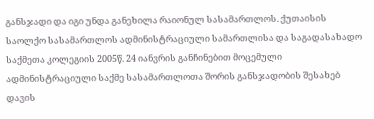განსჯადი და იგი უნდა განეხილა რაიონულ სასამართლოს. ქუთაისის საოლქო სასამართლოს ადმინისტრაციული სამართლისა და საგადასახადო საქმეთა კოლეგიის 2005წ. 24 იანვრის განჩინებით მოცემული ადმინისტრაციული საქმე სასამართლოთა შორის განსჯადობის შესახებ დავის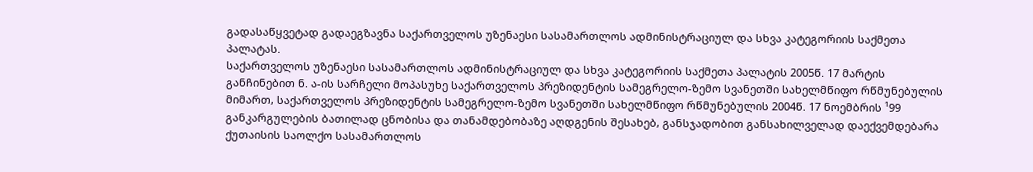გადასაწყვეტად გადაეგზავნა საქართველოს უზენაესი სასამართლოს ადმინისტრაციულ და სხვა კატეგორიის საქმეთა პალატას.
საქართველოს უზენაესი სასამართლოს ადმინისტრაციულ და სხვა კატეგორიის საქმეთა პალატის 2005წ. 17 მარტის განჩინებით ნ. ა-ის სარჩელი მოპასუხე საქართველოს პრეზიდენტის სამეგრელო-ზემო სვანეთში სახელმწიფო რწმუნებულის მიმართ, საქართველოს პრეზიდენტის სამეგრელო-ზემო სვანეთში სახელმწიფო რწმუნებულის 2004წ. 17 ნოემბრის ¹99 განკარგულების ბათილად ცნობისა და თანამდებობაზე აღდგენის შესახებ, განსჯადობით განსახილველად დაექვემდებარა ქუთაისის საოლქო სასამართლოს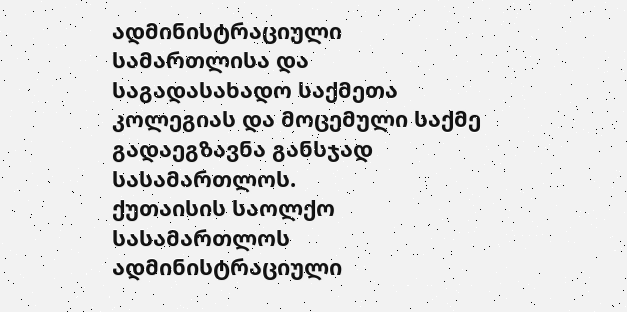ადმინისტრაციული სამართლისა და საგადასახადო საქმეთა კოლეგიას და მოცემული საქმე გადაეგზავნა განსჯად სასამართლოს.
ქუთაისის საოლქო სასამართლოს ადმინისტრაციული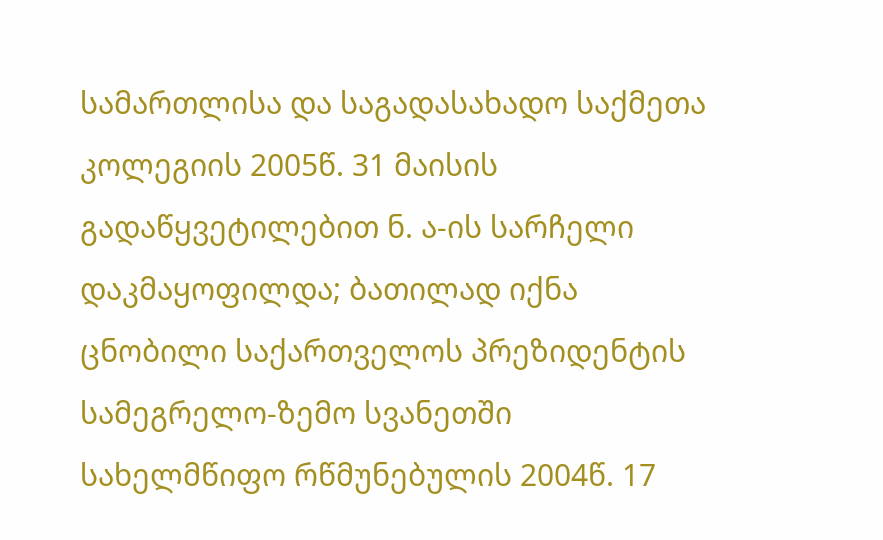სამართლისა და საგადასახადო საქმეთა კოლეგიის 2005წ. 31 მაისის გადაწყვეტილებით ნ. ა-ის სარჩელი დაკმაყოფილდა; ბათილად იქნა ცნობილი საქართველოს პრეზიდენტის სამეგრელო-ზემო სვანეთში სახელმწიფო რწმუნებულის 2004წ. 17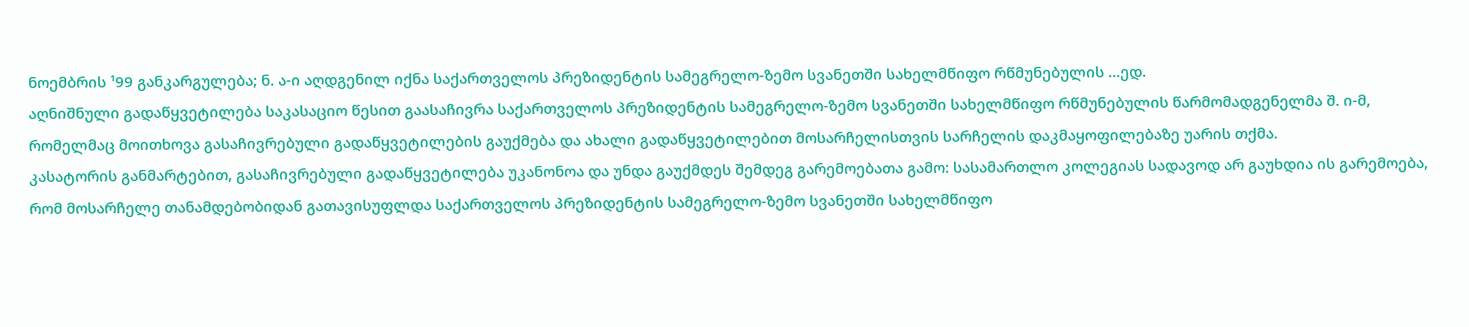ნოემბრის ¹99 განკარგულება; ნ. ა-ი აღდგენილ იქნა საქართველოს პრეზიდენტის სამეგრელო-ზემო სვანეთში სახელმწიფო რწმუნებულის ...ედ.
აღნიშნული გადაწყვეტილება საკასაციო წესით გაასაჩივრა საქართველოს პრეზიდენტის სამეგრელო-ზემო სვანეთში სახელმწიფო რწმუნებულის წარმომადგენელმა შ. ი-მ, რომელმაც მოითხოვა გასაჩივრებული გადაწყვეტილების გაუქმება და ახალი გადაწყვეტილებით მოსარჩელისთვის სარჩელის დაკმაყოფილებაზე უარის თქმა.
კასატორის განმარტებით, გასაჩივრებული გადაწყვეტილება უკანონოა და უნდა გაუქმდეს შემდეგ გარემოებათა გამო: სასამართლო კოლეგიას სადავოდ არ გაუხდია ის გარემოება, რომ მოსარჩელე თანამდებობიდან გათავისუფლდა საქართველოს პრეზიდენტის სამეგრელო-ზემო სვანეთში სახელმწიფო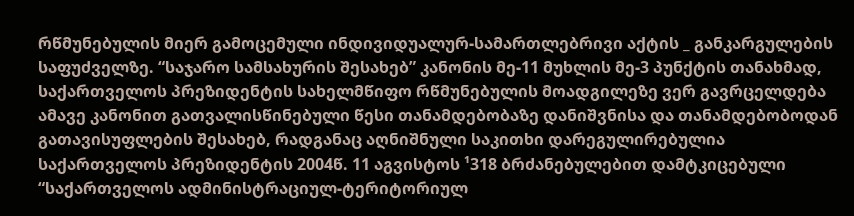რწმუნებულის მიერ გამოცემული ინდივიდუალურ-სამართლებრივი აქტის _ განკარგულების საფუძველზე. “საჯარო სამსახურის შესახებ” კანონის მე-11 მუხლის მე-3 პუნქტის თანახმად, საქართველოს პრეზიდენტის სახელმწიფო რწმუნებულის მოადგილეზე ვერ გავრცელდება ამავე კანონით გათვალისწინებული წესი თანამდებობაზე დანიშვნისა და თანამდებობოდან გათავისუფლების შესახებ, რადგანაც აღნიშნული საკითხი დარეგულირებულია საქართველოს პრეზიდენტის 2004წ. 11 აგვისტოს ¹318 ბრძანებულებით დამტკიცებული “საქართველოს ადმინისტრაციულ-ტერიტორიულ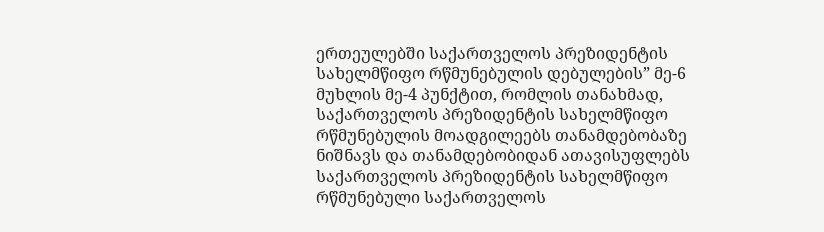ერთეულებში საქართველოს პრეზიდენტის სახელმწიფო რწმუნებულის დებულების” მე-6 მუხლის მე-4 პუნქტით, რომლის თანახმად, საქართველოს პრეზიდენტის სახელმწიფო რწმუნებულის მოადგილეებს თანამდებობაზე ნიშნავს და თანამდებობიდან ათავისუფლებს საქართველოს პრეზიდენტის სახელმწიფო რწმუნებული საქართველოს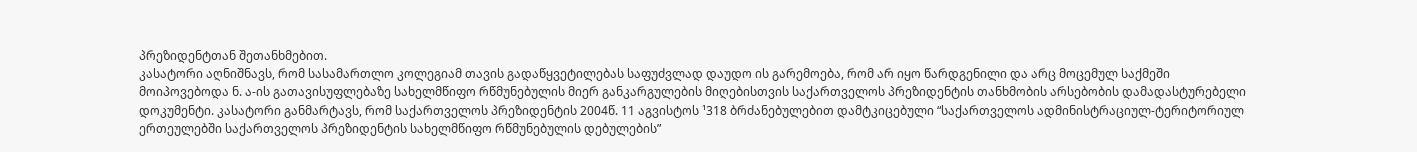პრეზიდენტთან შეთანხმებით.
კასატორი აღნიშნავს, რომ სასამართლო კოლეგიამ თავის გადაწყვეტილებას საფუძვლად დაუდო ის გარემოება, რომ არ იყო წარდგენილი და არც მოცემულ საქმეში მოიპოვებოდა ნ. ა-ის გათავისუფლებაზე სახელმწიფო რწმუნებულის მიერ განკარგულების მიღებისთვის საქართველოს პრეზიდენტის თანხმობის არსებობის დამადასტურებელი დოკუმენტი. კასატორი განმარტავს, რომ საქართველოს პრეზიდენტის 2004წ. 11 აგვისტოს ¹318 ბრძანებულებით დამტკიცებული “საქართველოს ადმინისტრაციულ-ტერიტორიულ ერთეულებში საქართველოს პრეზიდენტის სახელმწიფო რწმუნებულის დებულების”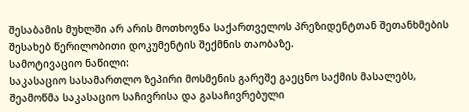შესაბამის მუხლში არ არის მოთხოვნა საქართველოს პრეზიდენტთან შეთანხმების შესახებ წერილობითი დოკუმენტის შექმნის თაობაზე.
სამოტივაციო ნაწილი:
საკასაციო სასამართლო ზეპირი მოსმენის გარეშე გაეცნო საქმის მასალებს, შეამოწმა საკასაციო საჩივრისა და გასაჩივრებული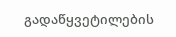გადაწყვეტილების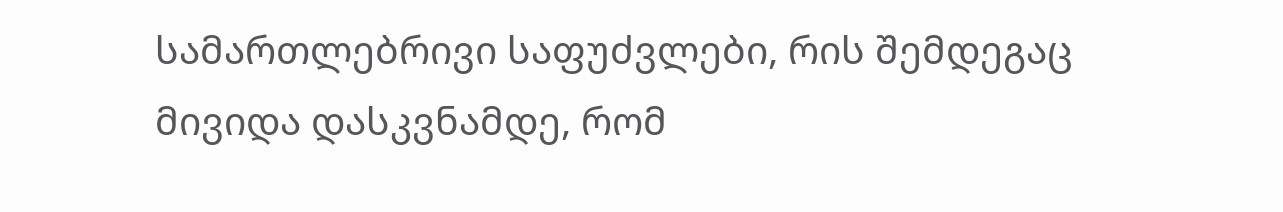სამართლებრივი საფუძვლები, რის შემდეგაც მივიდა დასკვნამდე, რომ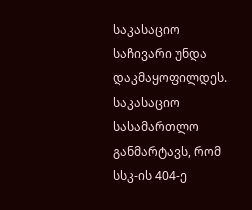საკასაციო საჩივარი უნდა დაკმაყოფილდეს.
საკასაციო სასამართლო განმარტავს, რომ სსკ-ის 404-ე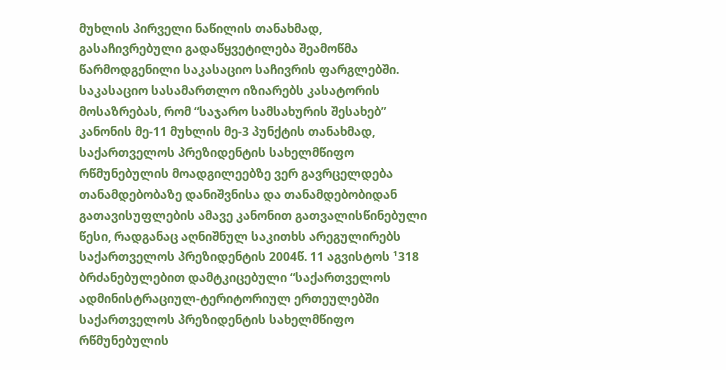მუხლის პირველი ნაწილის თანახმად, გასაჩივრებული გადაწყვეტილება შეამოწმა წარმოდგენილი საკასაციო საჩივრის ფარგლებში.
საკასაციო სასამართლო იზიარებს კასატორის მოსაზრებას, რომ “საჯარო სამსახურის შესახებ” კანონის მე-11 მუხლის მე-3 პუნქტის თანახმად, საქართველოს პრეზიდენტის სახელმწიფო რწმუნებულის მოადგილეებზე ვერ გავრცელდება თანამდებობაზე დანიშვნისა და თანამდებობიდან გათავისუფლების ამავე კანონით გათვალისწინებული წესი, რადგანაც აღნიშნულ საკითხს არეგულირებს საქართველოს პრეზიდენტის 2004წ. 11 აგვისტოს ¹318 ბრძანებულებით დამტკიცებული “საქართველოს ადმინისტრაციულ-ტერიტორიულ ერთეულებში საქართველოს პრეზიდენტის სახელმწიფო რწმუნებულის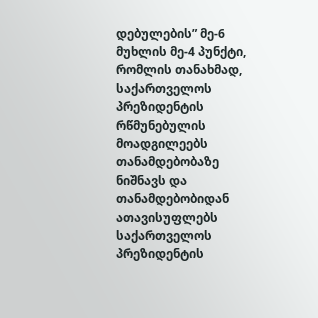დებულების” მე-6 მუხლის მე-4 პუნქტი, რომლის თანახმად, საქართველოს პრეზიდენტის რწმუნებულის მოადგილეებს თანამდებობაზე ნიშნავს და თანამდებობიდან ათავისუფლებს საქართველოს პრეზიდენტის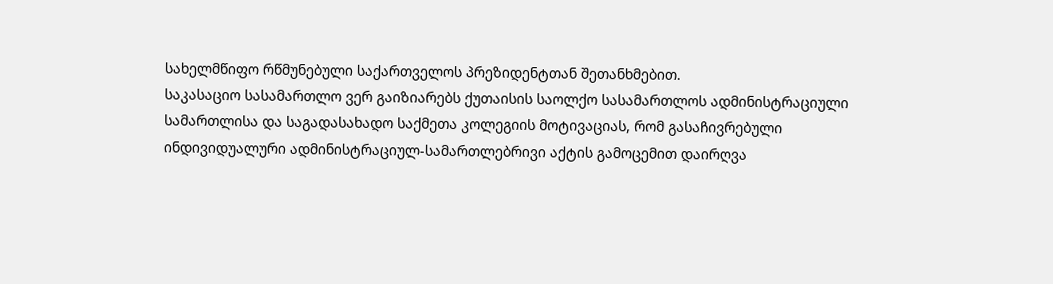სახელმწიფო რწმუნებული საქართველოს პრეზიდენტთან შეთანხმებით.
საკასაციო სასამართლო ვერ გაიზიარებს ქუთაისის საოლქო სასამართლოს ადმინისტრაციული სამართლისა და საგადასახადო საქმეთა კოლეგიის მოტივაციას, რომ გასაჩივრებული ინდივიდუალური ადმინისტრაციულ-სამართლებრივი აქტის გამოცემით დაირღვა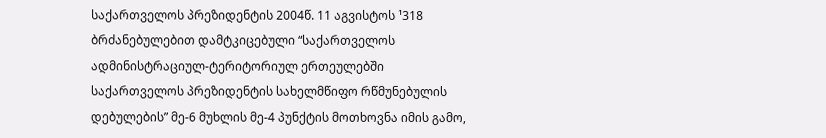საქართველოს პრეზიდენტის 2004წ. 11 აგვისტოს ¹318 ბრძანებულებით დამტკიცებული “საქართველოს ადმინისტრაციულ-ტერიტორიულ ერთეულებში საქართველოს პრეზიდენტის სახელმწიფო რწმუნებულის დებულების” მე-6 მუხლის მე-4 პუნქტის მოთხოვნა იმის გამო,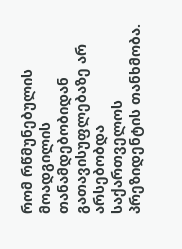რომ რწმუნებულის მოადგილის თანამდებობიდან გათავისუფლებაზე არ არსებობდა საქართველოს პრეზიდენტის თანხმობა.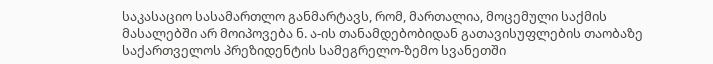საკასაციო სასამართლო განმარტავს, რომ, მართალია, მოცემული საქმის მასალებში არ მოიპოვება ნ. ა-ის თანამდებობიდან გათავისუფლების თაობაზე საქართველოს პრეზიდენტის სამეგრელო-ზემო სვანეთში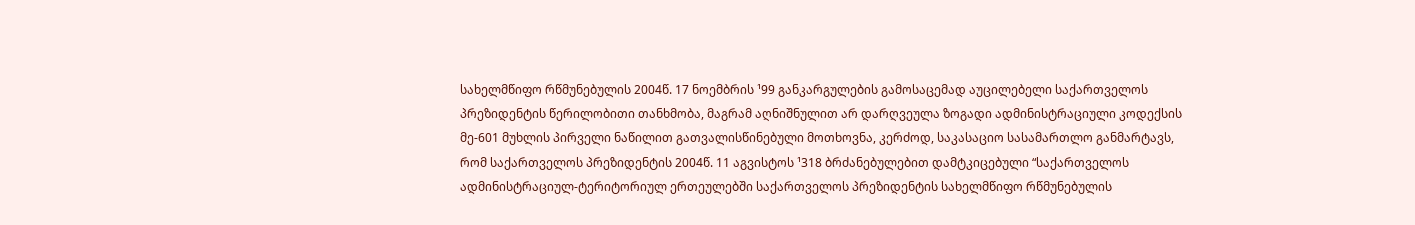სახელმწიფო რწმუნებულის 2004წ. 17 ნოემბრის ¹99 განკარგულების გამოსაცემად აუცილებელი საქართველოს პრეზიდენტის წერილობითი თანხმობა, მაგრამ აღნიშნულით არ დარღვეულა ზოგადი ადმინისტრაციული კოდექსის მე-601 მუხლის პირველი ნაწილით გათვალისწინებული მოთხოვნა, კერძოდ, საკასაციო სასამართლო განმარტავს, რომ საქართველოს პრეზიდენტის 2004წ. 11 აგვისტოს ¹318 ბრძანებულებით დამტკიცებული “საქართველოს ადმინისტრაციულ-ტერიტორიულ ერთეულებში საქართველოს პრეზიდენტის სახელმწიფო რწმუნებულის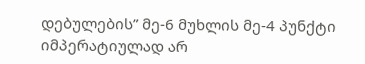დებულების” მე-6 მუხლის მე-4 პუნქტი იმპერატიულად არ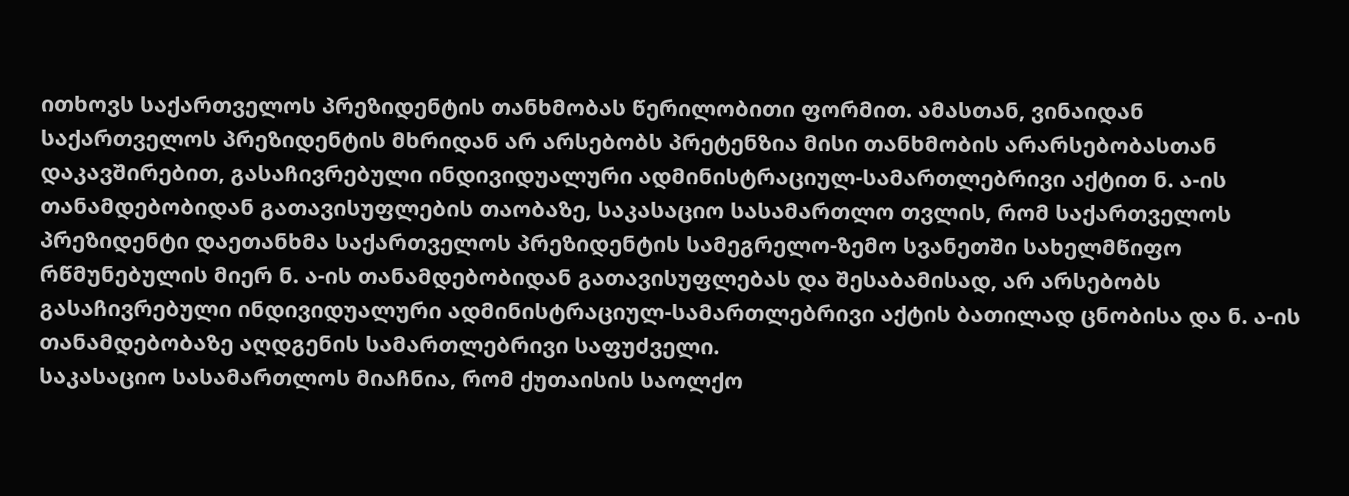ითხოვს საქართველოს პრეზიდენტის თანხმობას წერილობითი ფორმით. ამასთან, ვინაიდან საქართველოს პრეზიდენტის მხრიდან არ არსებობს პრეტენზია მისი თანხმობის არარსებობასთან დაკავშირებით, გასაჩივრებული ინდივიდუალური ადმინისტრაციულ-სამართლებრივი აქტით ნ. ა-ის თანამდებობიდან გათავისუფლების თაობაზე, საკასაციო სასამართლო თვლის, რომ საქართველოს პრეზიდენტი დაეთანხმა საქართველოს პრეზიდენტის სამეგრელო-ზემო სვანეთში სახელმწიფო რწმუნებულის მიერ ნ. ა-ის თანამდებობიდან გათავისუფლებას და შესაბამისად, არ არსებობს გასაჩივრებული ინდივიდუალური ადმინისტრაციულ-სამართლებრივი აქტის ბათილად ცნობისა და ნ. ა-ის თანამდებობაზე აღდგენის სამართლებრივი საფუძველი.
საკასაციო სასამართლოს მიაჩნია, რომ ქუთაისის საოლქო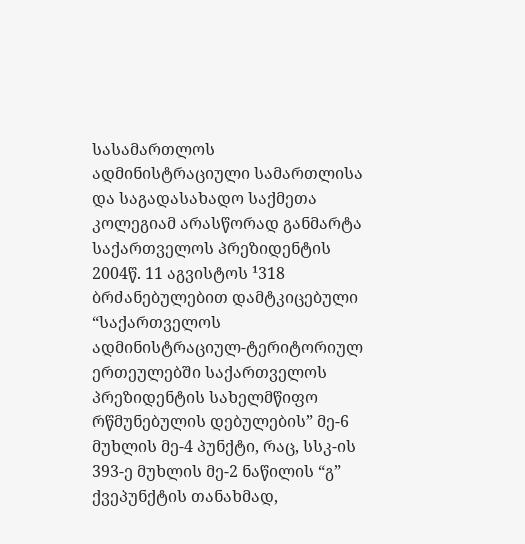სასამართლოს ადმინისტრაციული სამართლისა და საგადასახადო საქმეთა კოლეგიამ არასწორად განმარტა საქართველოს პრეზიდენტის 2004წ. 11 აგვისტოს ¹318 ბრძანებულებით დამტკიცებული “საქართველოს ადმინისტრაციულ-ტერიტორიულ ერთეულებში საქართველოს პრეზიდენტის სახელმწიფო რწმუნებულის დებულების” მე-6 მუხლის მე-4 პუნქტი, რაც, სსკ-ის 393-ე მუხლის მე-2 ნაწილის “გ” ქვეპუნქტის თანახმად,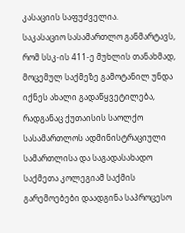კასაციის საფუძველია.
საკასაციო სასამართლო განმარტავს, რომ სსკ-ის 411-ე მუხლის თანახმად, მოცემულ საქმეზე გამოტანილ უნდა იქნეს ახალი გადაწყვეტილება, რადგანაც ქუთაისის საოლქო სასამართლოს ადმინისტრაციული სამართლისა და საგადასახადო საქმეთა კოლეგიამ საქმის გარემოებები დაადგინა საპროცესო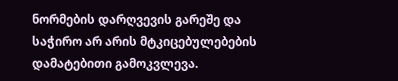ნორმების დარღვევის გარეშე და საჭირო არ არის მტკიცებულებების დამატებითი გამოკვლევა.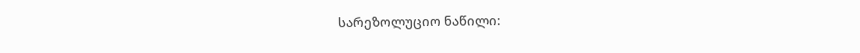სარეზოლუციო ნაწილი: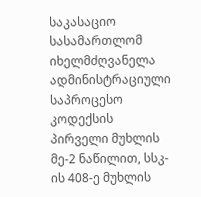საკასაციო სასამართლომ იხელმძღვანელა ადმინისტრაციული საპროცესო კოდექსის პირველი მუხლის მე-2 ნაწილით, სსკ-ის 408-ე მუხლის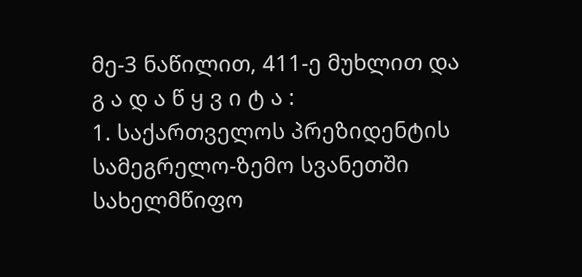მე-3 ნაწილით, 411-ე მუხლით და
გ ა დ ა წ ყ ვ ი ტ ა :
1. საქართველოს პრეზიდენტის სამეგრელო-ზემო სვანეთში სახელმწიფო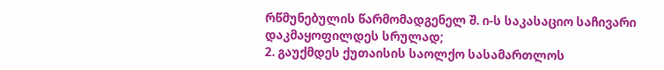რწმუნებულის წარმომადგენელ შ. ი-ს საკასაციო საჩივარი დაკმაყოფილდეს სრულად;
2. გაუქმდეს ქუთაისის საოლქო სასამართლოს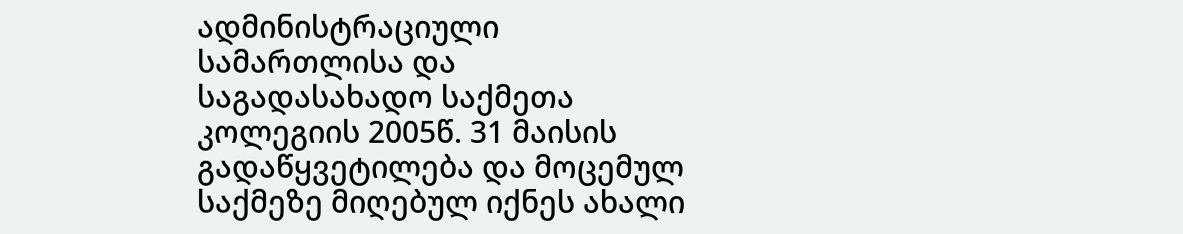ადმინისტრაციული სამართლისა და საგადასახადო საქმეთა კოლეგიის 2005წ. 31 მაისის გადაწყვეტილება და მოცემულ საქმეზე მიღებულ იქნეს ახალი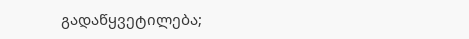გადაწყვეტილება;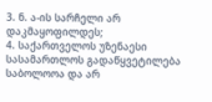3. ნ. ა-ის სარჩელი არ დაკმაყოფილდეს;
4. საქართველოს უზენაესი სასამართლოს გადაწყვეტილება საბოლოოა და არ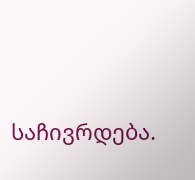საჩივრდება.